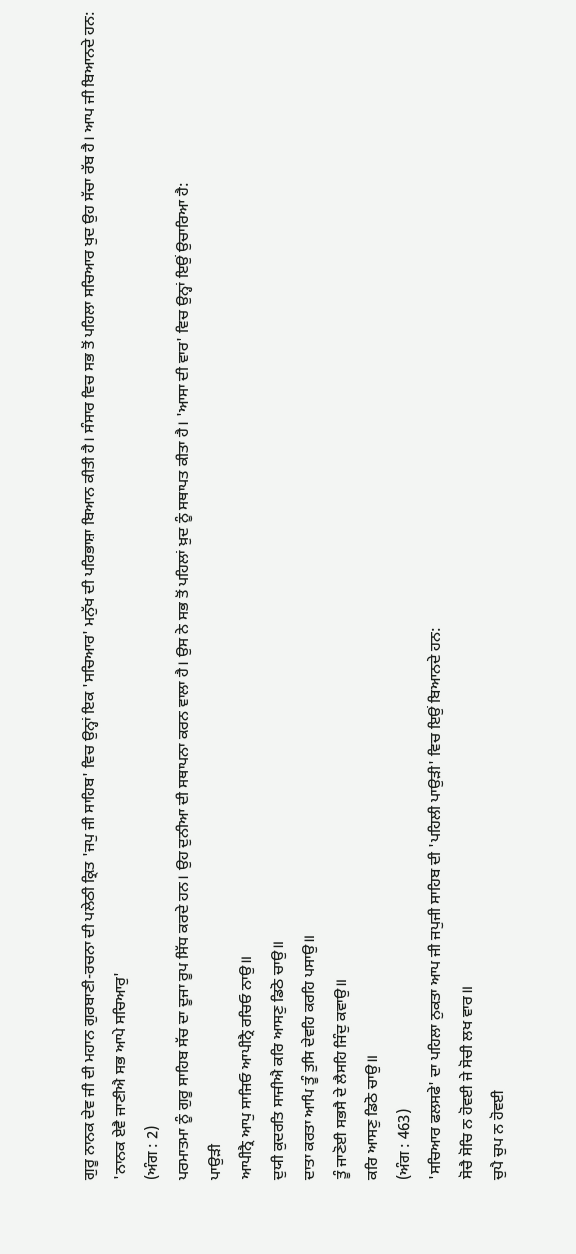ਗੁਰੂ ਨਾਨਕ ਦੇਵ ਜੀ ਦੀ ਮਹਾਨ ਗੁਰਬਾਣੀ-ਰਚਨਾ ਦੀ ਪਲੇਠੀ ਕ੍ਰਿਤ 'ਜਪੁ ਜੀ ਸਾਹਿਬ' ਵਿਚ ਉਨ੍ਹਾਂ ਇਕ 'ਸਚਿਆਰ' ਮਨੁੱਖ ਦੀ ਪਰਿਭਾਸ਼ਾ ਬਿਆਨ ਕੀਤੀ ਹੈ। ਸੰਸਾਰ ਵਿਚ ਸਭ ਤੋਂ ਪਹਿਲਾ ਸਚਿਆਰ ਖੁਦ ਉਹ ਸੱਚਾ ਰੱਬ ਹੈ। ਆਪ ਜੀ ਬਿਆਨਦੇ ਹਨ:
'ਨਾਨਕ ਏਵੈ ਜਾਣੀਐ ਸਭ ਆਪੇ ਸਚਿਆਰੁ'
(ਅੰਗ : 2)
ਪਰਮਾਤਮਾ ਨੂੰ ਗੁਰੂ ਸਾਹਿਬ ਸੱਚ ਦਾ ਦੂਜਾ ਰੂਪ ਸਿੱਧ ਕਰਦੇ ਹਨ। ਉਹ ਦੁਨੀਆ ਦੀ ਸਥਾਪਨਾ ਕਰਨ ਵਾਲਾ ਹੈ। ਉਸ ਨੇ ਸਭ ਤੋਂ ਪਹਿਲਾਂ ਖ਼ੁਦ ਨੂੰ ਸਥਾਪਤ ਕੀਤਾ ਹੈ। 'ਆਸਾ ਦੀ ਵਾਰ' ਵਿਚ ਉਨ੍ਹਾਂ ਇਉਂ ਉਚਾਰਿਆ ਹੈ:
ਪਾਉੜੀ
ਆਪੀਨ੍ਰੈ ਆਪੁ ਸਾਜਿਓ ਆਪੀਨ੍ਰੈ ਰਚਿਓ ਨਾਉ॥
ਦੁਯੀ ਕੁਦਰਤਿ ਸਾਜੀਐ ਕਰਿ ਆਸਣੁ ਡਿਠੋ ਚਾਉ॥
ਦਾਤਾ ਕਰਤਾ ਆਪਿ ਤੂੰ ਤੁਸਿ ਦੇਵਹਿ ਕਰਹਿ ਪਸਾਉ॥
ਤੂੰ ਜਾਣੋਈ ਸਭਸੈ ਦੇ ਲੈਸਹਿ ਜਿੰਦੁ ਕਵਾਉ॥
ਕਰਿ ਆਸਣੁ ਡਿਠੋ ਚਾਉ॥
(ਅੰਗ : 463)
'ਸਚਿਆਰ ਫਲਸਫੇ' ਦਾ ਪਹਿਲਾ ਨੁਕਤਾ ਆਪ ਜੀ ਜਪੁਜੀ ਸਾਹਿਬ ਦੀ 'ਪਹਿਲੀ ਪਾਉੜੀ' ਵਿਚ ਇਉਂ ਬਿਆਨਦੇ ਹਨ:
ਸੋਚੈ ਸੋਚਿ ਨ ਹੋਵਈ ਜੇ ਸੋਚੀ ਲਖ ਵਾਰ॥
ਚੁਪੈ ਚੁਪ ਨ ਹੋਵਈ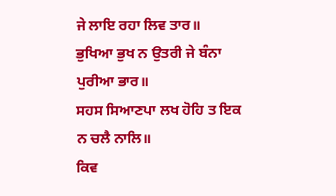ਜੇ ਲਾਇ ਰਹਾ ਲਿਵ ਤਾਰ॥
ਭੁਖਿਆ ਭੁਖ ਨ ਉਤਰੀ ਜੇ ਬੰਨਾ ਪੁਰੀਆ ਭਾਰ॥
ਸਹਸ ਸਿਆਣਪਾ ਲਖ ਹੋਹਿ ਤ ਇਕ ਨ ਚਲੈ ਨਾਲਿ॥
ਕਿਵ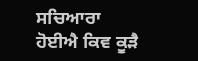ਸਚਿਆਰਾ ਹੋਈਐ ਕਿਵ ਕੂੜੈ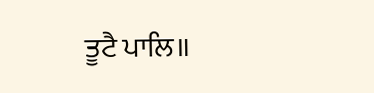ਤੂਟੈ ਪਾਲਿ॥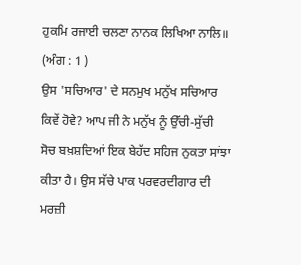ਹੁਕਮਿ ਰਜਾਈ ਚਲਣਾ ਨਾਨਕ ਲਿਖਿਆ ਨਾਲਿ॥
(ਅੰਗ : 1 )
ਉਸ 'ਸਚਿਆਰ' ਦੇ ਸਨਮੁਖ ਮਨੁੱਖ ਸਚਿਆਰ ਕਿਵੇਂ ਹੋਵੇ? ਆਪ ਜੀ ਨੇ ਮਨੁੱਖ ਨੂੰ ਉੱਚੀ-ਸੁੱਚੀ ਸੋਚ ਬਖ਼ਸ਼ਦਿਆਂ ਇਕ ਬੇਹੱਦ ਸਹਿਜ ਨੁਕਤਾ ਸਾਂਝਾ ਕੀਤਾ ਹੈ। ਉਸ ਸੱਚੇ ਪਾਕ ਪਰਵਰਦੀਗਾਰ ਦੀ ਮਰਜ਼ੀ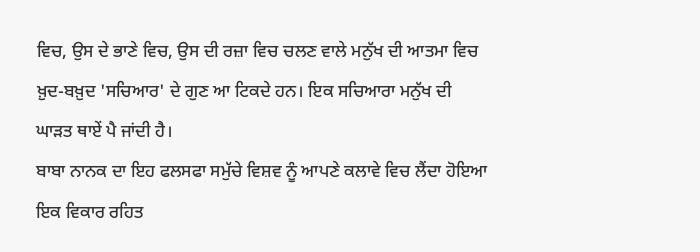ਵਿਚ, ਉਸ ਦੇ ਭਾਣੇ ਵਿਚ, ਉਸ ਦੀ ਰਜ਼ਾ ਵਿਚ ਚਲਣ ਵਾਲੇ ਮਨੁੱਖ ਦੀ ਆਤਮਾ ਵਿਚ ਖ਼ੁਦ-ਬਖ਼ੁਦ 'ਸਚਿਆਰ' ਦੇ ਗੁਣ ਆ ਟਿਕਦੇ ਹਨ। ਇਕ ਸਚਿਆਰਾ ਮਨੁੱਖ ਦੀ ਘਾੜਤ ਥਾਏਂ ਪੈ ਜਾਂਦੀ ਹੈ।
ਬਾਬਾ ਨਾਨਕ ਦਾ ਇਹ ਫਲਸਫਾ ਸਮੁੱਚੇ ਵਿਸ਼ਵ ਨੂੰ ਆਪਣੇ ਕਲਾਵੇ ਵਿਚ ਲੈਂਦਾ ਹੋਇਆ ਇਕ ਵਿਕਾਰ ਰਹਿਤ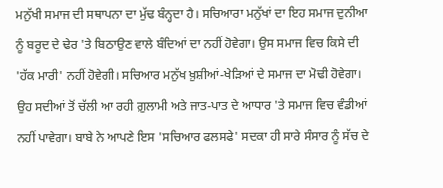ਮਨੁੱਖੀ ਸਮਾਜ ਦੀ ਸਥਾਪਨਾ ਦਾ ਮੁੱਢ ਬੰਨ੍ਹਦਾ ਹੈ। ਸਚਿਆਰਾ ਮਨੁੱਖਾਂ ਦਾ ਇਹ ਸਮਾਜ ਦੁਨੀਆ ਨੂੰ ਬਰੂਦ ਦੇ ਢੇਰ 'ਤੇ ਬਿਠਾਉਣ ਵਾਲੇ ਬੰਦਿਆਂ ਦਾ ਨਹੀਂ ਹੋਵੇਗਾ। ਉਸ ਸਮਾਜ ਵਿਚ ਕਿਸੇ ਦੀ 'ਹੱਕ ਮਾਰੀ' ਨਹੀਂ ਹੋਵੇਗੀ। ਸਚਿਆਰ ਮਨੁੱਖ ਖ਼ੁਸ਼ੀਆਂ-ਖੇੜਿਆਂ ਦੇ ਸਮਾਜ ਦਾ ਮੋਢੀ ਹੋਵੇਗਾ। ਉਹ ਸਦੀਆਂ ਤੋਂ ਚੱਲੀ ਆ ਰਹੀ ਗ਼ੁਲਾਮੀ ਅਤੇ ਜਾਤ-ਪਾਤ ਦੇ ਆਧਾਰ 'ਤੇ ਸਮਾਜ ਵਿਚ ਵੰਡੀਆਂ ਨਹੀਂ ਪਾਵੇਗਾ। ਬਾਬੇ ਨੇ ਆਪਣੇ ਇਸ 'ਸਚਿਆਰ ਫਲਸਫੇ' ਸਦਕਾ ਹੀ ਸਾਰੇ ਸੰਸਾਰ ਨੂੰ ਸੱਚ ਦੇ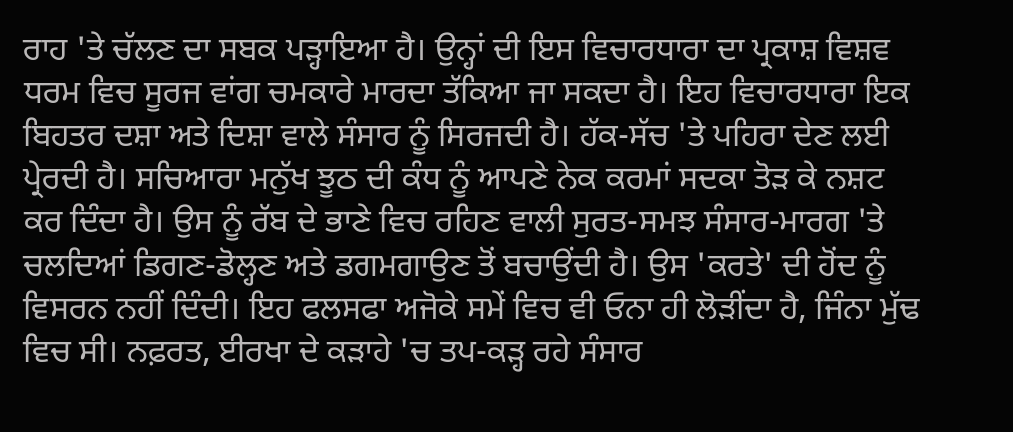ਰਾਹ 'ਤੇ ਚੱਲਣ ਦਾ ਸਬਕ ਪੜ੍ਹਾਇਆ ਹੈ। ਉਨ੍ਹਾਂ ਦੀ ਇਸ ਵਿਚਾਰਧਾਰਾ ਦਾ ਪ੍ਰਕਾਸ਼ ਵਿਸ਼ਵ ਧਰਮ ਵਿਚ ਸੂਰਜ ਵਾਂਗ ਚਮਕਾਰੇ ਮਾਰਦਾ ਤੱਕਿਆ ਜਾ ਸਕਦਾ ਹੈ। ਇਹ ਵਿਚਾਰਧਾਰਾ ਇਕ ਬਿਹਤਰ ਦਸ਼ਾ ਅਤੇ ਦਿਸ਼ਾ ਵਾਲੇ ਸੰਸਾਰ ਨੂੰ ਸਿਰਜਦੀ ਹੈ। ਹੱਕ-ਸੱਚ 'ਤੇ ਪਹਿਰਾ ਦੇਣ ਲਈ ਪ੍ਰੇਰਦੀ ਹੈ। ਸਚਿਆਰਾ ਮਨੁੱਖ ਝੂਠ ਦੀ ਕੰਧ ਨੂੰ ਆਪਣੇ ਨੇਕ ਕਰਮਾਂ ਸਦਕਾ ਤੋੜ ਕੇ ਨਸ਼ਟ ਕਰ ਦਿੰਦਾ ਹੈ। ਉਸ ਨੂੰ ਰੱਬ ਦੇ ਭਾਣੇ ਵਿਚ ਰਹਿਣ ਵਾਲੀ ਸੁਰਤ-ਸਮਝ ਸੰਸਾਰ-ਮਾਰਗ 'ਤੇ ਚਲਦਿਆਂ ਡਿਗਣ-ਡੋਲ੍ਹਣ ਅਤੇ ਡਗਮਗਾਉਣ ਤੋਂ ਬਚਾਉਂਦੀ ਹੈ। ਉਸ 'ਕਰਤੇ' ਦੀ ਹੋਂਦ ਨੂੰ ਵਿਸਰਨ ਨਹੀਂ ਦਿੰਦੀ। ਇਹ ਫਲਸਫਾ ਅਜੋਕੇ ਸਮੇਂ ਵਿਚ ਵੀ ਓਨਾ ਹੀ ਲੋੜੀਂਦਾ ਹੈ, ਜਿੰਨਾ ਮੁੱਢ ਵਿਚ ਸੀ। ਨਫ਼ਰਤ, ਈਰਖਾ ਦੇ ਕੜਾਹੇ 'ਚ ਤਪ-ਕੜ੍ਹ ਰਹੇ ਸੰਸਾਰ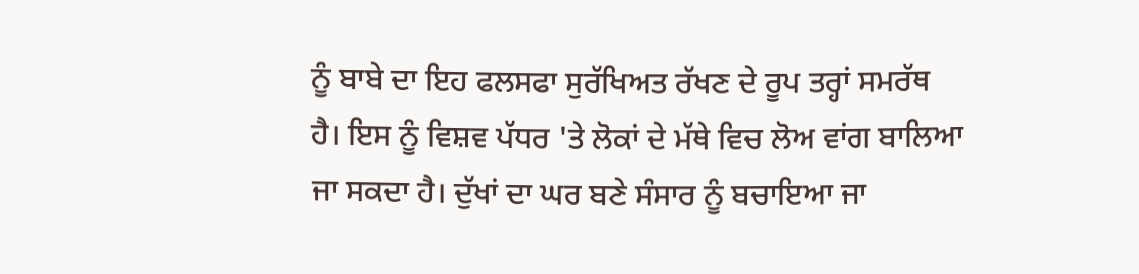ਨੂੰ ਬਾਬੇ ਦਾ ਇਹ ਫਲਸਫਾ ਸੁਰੱਖਿਅਤ ਰੱਖਣ ਦੇ ਰੂਪ ਤਰ੍ਹਾਂ ਸਮਰੱਥ ਹੈ। ਇਸ ਨੂੰ ਵਿਸ਼ਵ ਪੱਧਰ 'ਤੇ ਲੋਕਾਂ ਦੇ ਮੱਥੇ ਵਿਚ ਲੋਅ ਵਾਂਗ ਬਾਲਿਆ ਜਾ ਸਕਦਾ ਹੈ। ਦੁੱਖਾਂ ਦਾ ਘਰ ਬਣੇ ਸੰਸਾਰ ਨੂੰ ਬਚਾਇਆ ਜਾ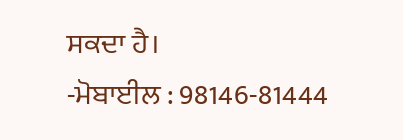ਸਕਦਾ ਹੈ।
-ਮੋਬਾਈਲ : 98146-81444